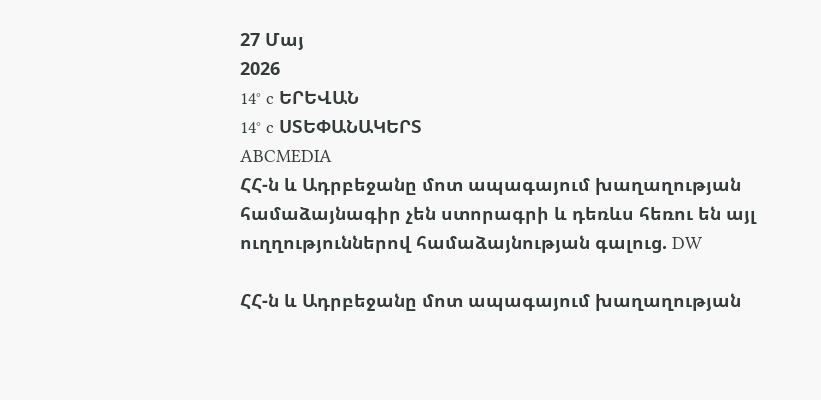27 Մայ
2026
14° c ԵՐԵՎԱՆ
14° c ՍՏԵՓԱՆԱԿԵՐՏ
ABCMEDIA
ՀՀ-ն և Ադրբեջանը մոտ ապագայում խաղաղության համաձայնագիր չեն ստորագրի և դեռևս հեռու են այլ ուղղություններով համաձայնության գալուց. DW

ՀՀ-ն և Ադրբեջանը մոտ ապագայում խաղաղության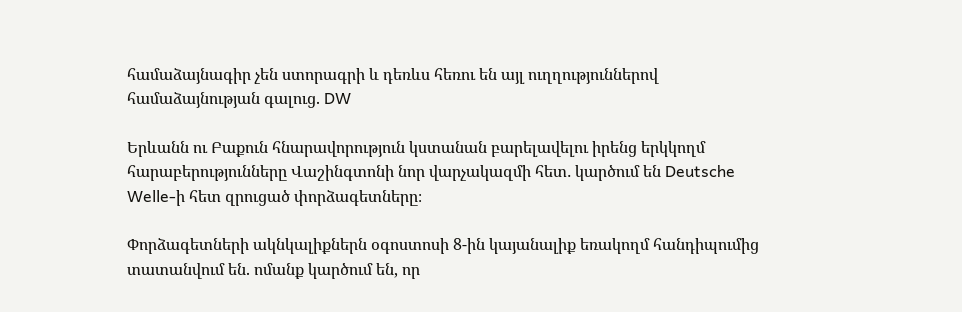համաձայնագիր չեն ստորագրի և դեռևս հեռու են այլ ուղղություններով համաձայնության գալուց. DW

Երևանն ու Բաքուն հնարավորություն կստանան բարելավելու իրենց երկկողմ հարաբերությունները Վաշինգտոնի նոր վարչակազմի հետ․ կարծում են Deutsche Welle-ի հետ զրուցած փորձագետները։

Փորձագետների ակնկալիքներն օգոստոսի 8-ին կայանալիք եռակողմ հանդիպումից տատանվում են. ոմանք կարծում են, որ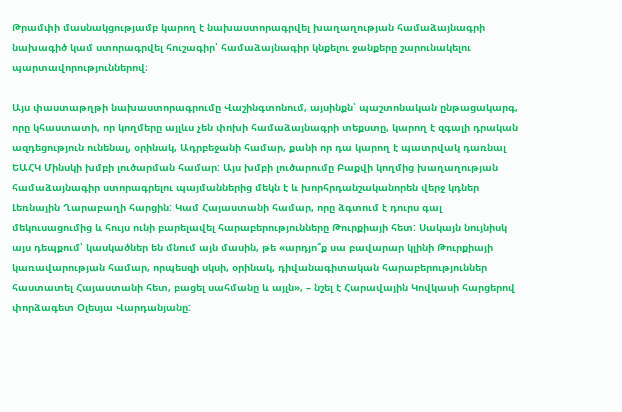Թրամփի մասնակցությամբ կարող է նախաստորագրվել խաղաղության համաձայնագրի նախագիծ կամ ստորագրվել հուշագիր՝ համաձայնագիր կնքելու ջանքերը շարունակելու պարտավորություններով։

Այս փաստաթղթի նախաստորագրումը Վաշինգտոնում, այսինքն՝ պաշտոնական ընթացակարգ, որը կհաստատի, որ կողմերը այլևս չեն փոխի համաձայնագրի տեքստը, կարող է զգալի դրական ազդեցություն ունենալ, օրինակ, Ադրբեջանի համար, քանի որ դա կարող է պատրվակ դառնալ ԵԱՀԿ Մինսկի խմբի լուծարման համար: Այս խմբի լուծարումը Բաքվի կողմից խաղաղության համաձայնագիր ստորագրելու պայմաններից մեկն է և խորհրդանշականորեն վերջ կդներ Լեռնային Ղարաբաղի հարցին: Կամ Հայաստանի համար, որը ձգտում է դուրս գալ մեկուսացումից և հույս ունի բարելավել հարաբերությունները Թուրքիայի հետ: Սակայն նույնիսկ այս դեպքում՝ կասկածներ են մնում այն մասին, թե «արդյո՞ք սա բավարար կլինի Թուրքիայի կառավարության համար, որպեսզի սկսի, օրինակ, դիվանագիտական հարաբերություններ հաստատել Հայաստանի հետ, բացել սահմանը և այլն», – նշել է Հարավային Կովկասի հարցերով փորձագետ Օլեսյա Վարդանյանը: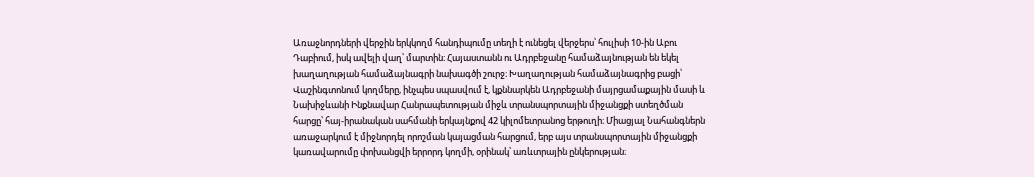Առաջնորդների վերջին երկկողմ հանդիպումը տեղի է ունեցել վերջերս՝ հուլիսի 10-ին Աբու Դաբիում, իսկ ավելի վաղ՝ մարտին։ Հայաստանն ու Ադրբեջանը համաձայնության են եկել խաղաղության համաձայնագրի նախագծի շուրջ։ Խաղաղության համաձայնագրից բացի՝ Վաշինգտոնում կողմերը, ինչպես սպասվում է, կքննարկեն Ադրբեջանի մայրցամաքային մասի և Նախիջևանի Ինքնավար Հանրապետության միջև տրանսպորտային միջանցքի ստեղծման հարցը՝ հայ-իրանական սահմանի երկայնքով 42 կիլոմետրանոց երթուղի։ Միացյալ Նահանգներն առաջարկում է միջնորդել որոշման կայացման հարցում, երբ այս տրանսպորտային միջանցքի կառավարումը փոխանցվի երրորդ կողմի, օրինակ՝ առևտրային ընկերության։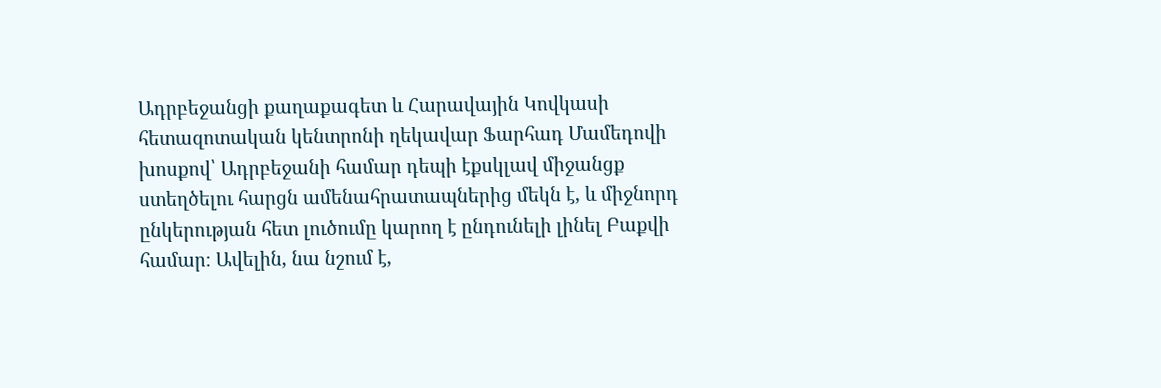Ադրբեջանցի քաղաքագետ և Հարավային Կովկասի հետազոտական կենտրոնի ղեկավար Ֆարհադ Մամեդովի խոսքով՝ Ադրբեջանի համար դեպի էքսկլավ միջանցք ստեղծելու հարցն ամենահրատապներից մեկն է, և միջնորդ ընկերության հետ լուծումը կարող է ընդունելի լինել Բաքվի համար։ Ավելին, նա նշում է,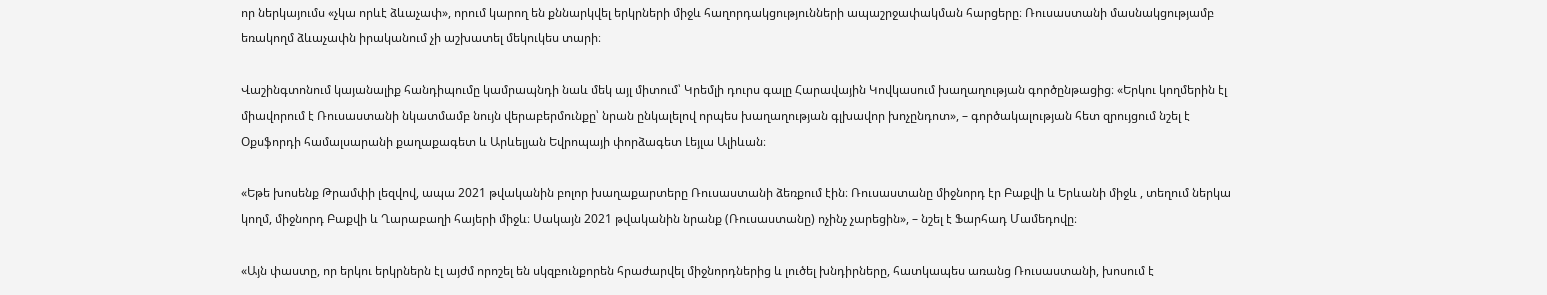որ ներկայումս «չկա որևէ ձևաչափ», որում կարող են քննարկվել երկրների միջև հաղորդակցությունների ապաշրջափակման հարցերը։ Ռուսաստանի մասնակցությամբ եռակողմ ձևաչափն իրականում չի աշխատել մեկուկես տարի։

Վաշինգտոնում կայանալիք հանդիպումը կամրապնդի նաև մեկ այլ միտում՝ Կրեմլի դուրս գալը Հարավային Կովկասում խաղաղության գործընթացից։ «Երկու կողմերին էլ միավորում է Ռուսաստանի նկատմամբ նույն վերաբերմունքը՝ նրան ընկալելով որպես խաղաղության գլխավոր խոչընդոտ», – գործակալության հետ զրույցում նշել է Օքսֆորդի համալսարանի քաղաքագետ և Արևելյան Եվրոպայի փորձագետ Լեյլա Ալիևան։

«Եթե խոսենք Թրամփի լեզվով, ապա 2021 թվականին բոլոր խաղաքարտերը Ռուսաստանի ձեռքում էին։ Ռուսաստանը միջնորդ էր Բաքվի և Երևանի միջև , տեղում ներկա կողմ, միջնորդ Բաքվի և Ղարաբաղի հայերի միջև։ Սակայն 2021 թվականին նրանք (Ռուսաստանը) ոչինչ չարեցին», – նշել է Ֆարհադ Մամեդովը։

«Այն փաստը, որ երկու երկրներն էլ այժմ որոշել են սկզբունքորեն հրաժարվել միջնորդներից և լուծել խնդիրները, հատկապես առանց Ռուսաստանի, խոսում է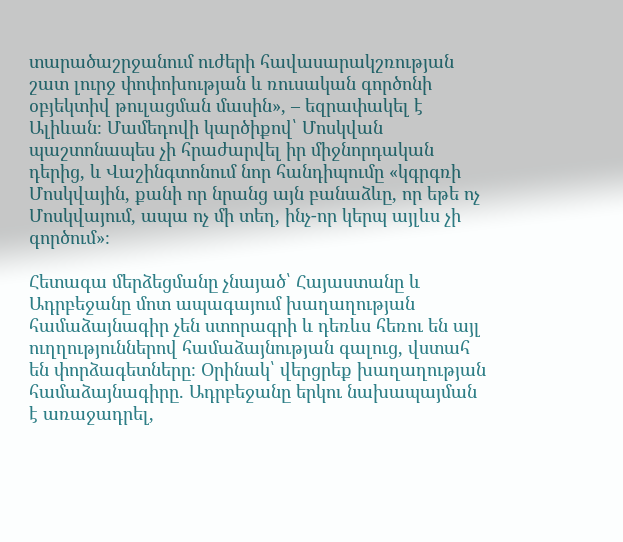տարածաշրջանում ուժերի հավասարակշռության շատ լուրջ փոփոխության և ռուսական գործոնի օբյեկտիվ թուլացման մասին», – եզրափակել է Ալիևան։ Մամեդովի կարծիքով՝ Մոսկվան պաշտոնապես չի հրաժարվել իր միջնորդական դերից, և Վաշինգտոնում նոր հանդիպումը «կգրգռի Մոսկվային, քանի որ նրանց այն բանաձևը, որ եթե ոչ Մոսկվայում, ապա ոչ մի տեղ, ինչ-որ կերպ այլևս չի գործում»։

Հետագա մերձեցմանը չնայած՝ Հայաստանը և Ադրբեջանը մոտ ապագայում խաղաղության համաձայնագիր չեն ստորագրի և դեռևս հեռու են այլ ուղղություններով համաձայնության գալուց, վստահ են փորձագետները։ Օրինակ՝ վերցրեք խաղաղության համաձայնագիրը. Ադրբեջանը երկու նախապայման է առաջադրել,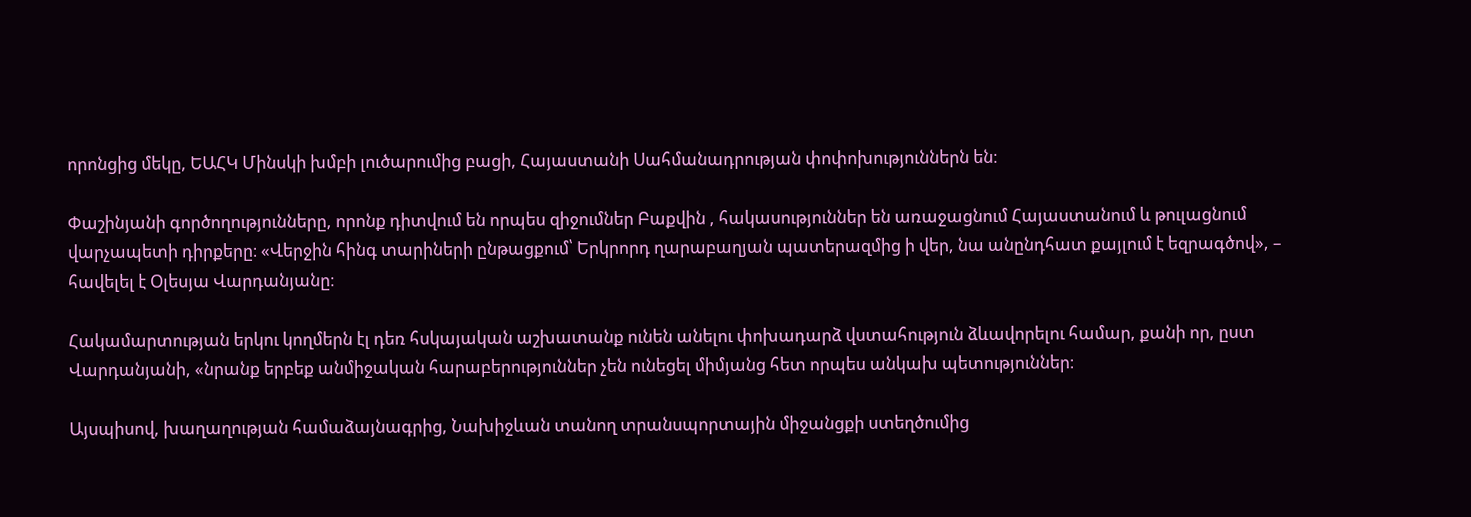որոնցից մեկը, ԵԱՀԿ Մինսկի խմբի լուծարումից բացի, Հայաստանի Սահմանադրության փոփոխություններն են։

Փաշինյանի գործողությունները, որոնք դիտվում են որպես զիջումներ Բաքվին , հակասություններ են առաջացնում Հայաստանում և թուլացնում վարչապետի դիրքերը։ «Վերջին հինգ տարիների ընթացքում՝ Երկրորդ ղարաբաղյան պատերազմից ի վեր, նա անընդհատ քայլում է եզրագծով», – հավելել է Օլեսյա Վարդանյանը։

Հակամարտության երկու կողմերն էլ դեռ հսկայական աշխատանք ունեն անելու փոխադարձ վստահություն ձևավորելու համար, քանի որ, ըստ Վարդանյանի, «նրանք երբեք անմիջական հարաբերություններ չեն ունեցել միմյանց հետ որպես անկախ պետություններ։

Այսպիսով, խաղաղության համաձայնագրից, Նախիջևան տանող տրանսպորտային միջանցքի ստեղծումից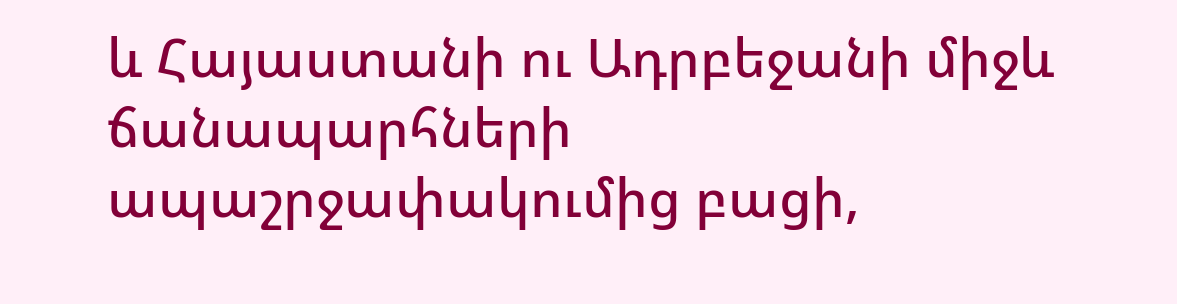և Հայաստանի ու Ադրբեջանի միջև ճանապարհների ապաշրջափակումից բացի,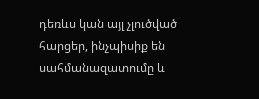դեռևս կան այլ չլուծված հարցեր, ինչպիսիք են սահմանազատումը և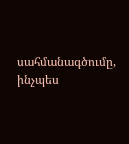սահմանագծումը, ինչպես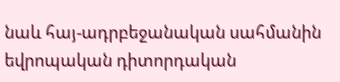նաև հայ-ադրբեջանական սահմանին եվրոպական դիտորդական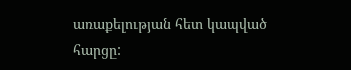առաքելության հետ կապված հարցը: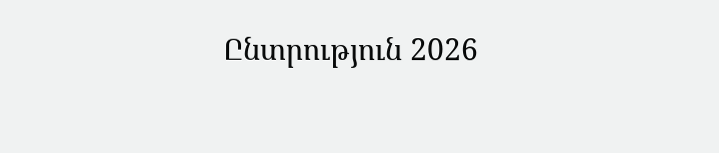Ընտրություն 2026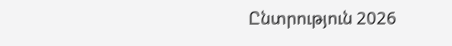Ընտրություն 2026